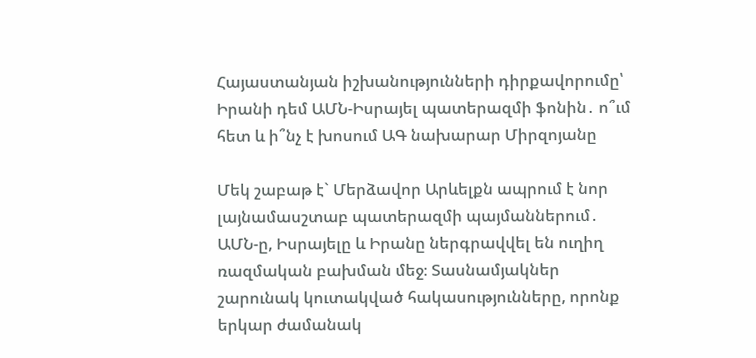Հայաստանյան իշխանությունների դիրքավորումը՝ Իրանի դեմ ԱՄՆ-Իսրայել պատերազմի ֆոնին․ ո՞ւմ հետ և ի՞նչ է խոսում ԱԳ նախարար Միրզոյանը

Մեկ շաբաթ է` Մերձավոր Արևելքն ապրում է նոր լայնամասշտաբ պատերազմի պայմաններում․ ԱՄՆ-ը, Իսրայելը և Իրանը ներգրավվել են ուղիղ ռազմական բախման մեջ։ Տասնամյակներ շարունակ կուտակված հակասությունները, որոնք երկար ժամանակ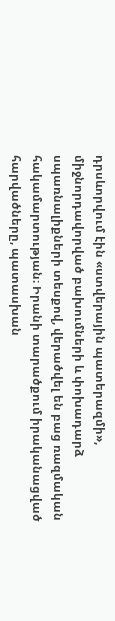դրսևորվում էին «ստվերային պատերազմի», միջնորդավորված բախումների և փոխադարձ սպառնալիքների տեսքով, վերածվել են բաց ռազմական հակամարտության։ Իրանի տարածքում իրականացված հարվածները, պատասխան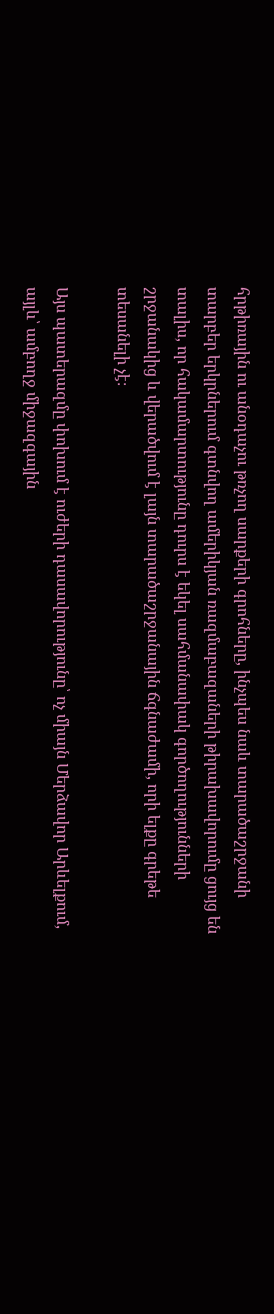հրթիռային ու անօդաչու թռչող սարքերի գրոհները, ինչպես նաև տարածաշրջանի տարբեր երկրներում գտնվող ամերիկյան ռազմաբազաների թիրախավորումը ցույց են տալիս, որ հակամարտությունը դուրս է եկել սահմանափակ գործողությունների շրջանակից և վերածվում է լայն տարածաշրջանային ճգնաժամի, որի ելքը գրեթե տեսանելի չէ։

Այս պատերազմը փոխում է ուժերի դասավորությունը՝ ոչ միայն Մերձավոր Արևելքում, այլև՝ ամբողջ միջազգային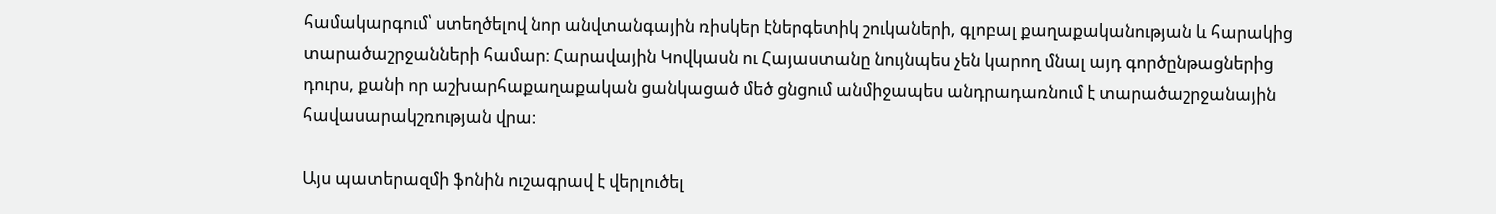համակարգում՝ ստեղծելով նոր անվտանգային ռիսկեր էներգետիկ շուկաների, գլոբալ քաղաքականության և հարակից տարածաշրջանների համար։ Հարավային Կովկասն ու Հայաստանը նույնպես չեն կարող մնալ այդ գործընթացներից դուրս, քանի որ աշխարհաքաղաքական ցանկացած մեծ ցնցում անմիջապես անդրադառնում է տարածաշրջանային հավասարակշռության վրա։

Այս պատերազմի ֆոնին ուշագրավ է վերլուծել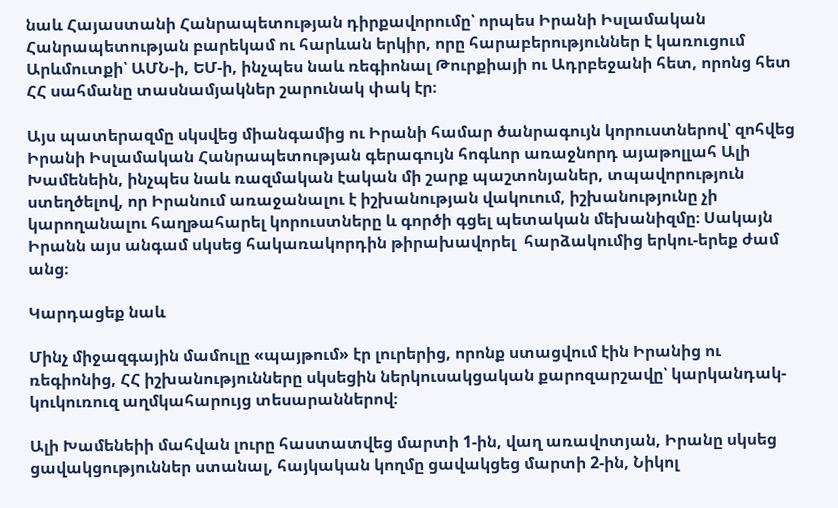նաև Հայաստանի Հանրապետության դիրքավորումը՝ որպես Իրանի Իսլամական Հանրապետության բարեկամ ու հարևան երկիր, որը հարաբերություններ է կառուցում Արևմուտքի՝ ԱՄՆ-ի, ԵՄ-ի, ինչպես նաև ռեգիոնալ Թուրքիայի ու Ադրբեջանի հետ, որոնց հետ ՀՀ սահմանը տասնամյակներ շարունակ փակ էր։

Այս պատերազմը սկսվեց միանգամից ու Իրանի համար ծանրագույն կորուստներով՝ զոհվեց Իրանի Իսլամական Հանրապետության գերագույն հոգևոր առաջնորդ այաթոլլահ Ալի Խամենեին, ինչպես նաև ռազմական էական մի շարք պաշտոնյաներ, տպավորություն ստեղծելով, որ Իրանում առաջանալու է իշխանության վակուում, իշխանությունը չի կարողանալու հաղթահարել կորուստները և գործի գցել պետական մեխանիզմը։ Սակայն Իրանն այս անգամ սկսեց հակառակորդին թիրախավորել  հարձակումից երկու-երեք ժամ անց։

Կարդացեք նաև

Մինչ միջազգային մամուլը «պայթում» էր լուրերից, որոնք ստացվում էին Իրանից ու ռեգիոնից, ՀՀ իշխանությունները սկսեցին ներկուսակցական քարոզարշավը՝ կարկանդակ-կուկուռուզ աղմկահարույց տեսարաններով։

Ալի Խամենեիի մահվան լուրը հաստատվեց մարտի 1-ին, վաղ առավոտյան, Իրանը սկսեց ցավակցություններ ստանալ, հայկական կողմը ցավակցեց մարտի 2-ին, Նիկոլ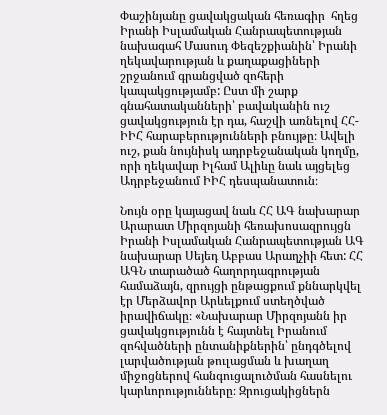Փաշինյանը ցավակցական հեռագիր  հղեց Իրանի Իսլամական Հանրապետության նախագահ Մասուդ Փեզեշքիանին՝ Իրանի ղեկավարության և քաղաքացիների շրջանում գրանցված զոհերի կապակցությամբ: Ըստ մի շարք գնահատականների՝ բավականին ուշ ցավակցություն էր դա, հաշվի առնելով ՀՀ-ԻԻՀ հարաբերությունների բնույթը։ Ավելի ուշ, քան նույնիսկ ադրբեջանական կողմը, որի ղեկավար Իլհամ Ալիևը նաև այցելեց Ադրբեջանում ԻԻՀ դեսպանատուն։

Նույն օրը կայացավ նաև ՀՀ ԱԳ նախարար Արարատ Միրզոյանի հեռախոսազրույցն   Իրանի Իսլամական Հանրապետության ԱԳ նախարար Սեյեդ Աբբաս Արաղչիի հետ: ՀՀ ԱԳՆ տարածած հաղորդագրության համաձայն, զրույցի ընթացքում քննարկվել էր Մերձավոր Արևելքում ստեղծված իրավիճակը։ «Նախարար Միրզոյանն իր ցավակցությունն է հայտնել Իրանում զոհվածների ընտանիքներին՝ ընդգծելով լարվածության թուլացման և խաղաղ միջոցներով հանգուցալուծման հասնելու կարևորությունները։ Զրուցակիցներն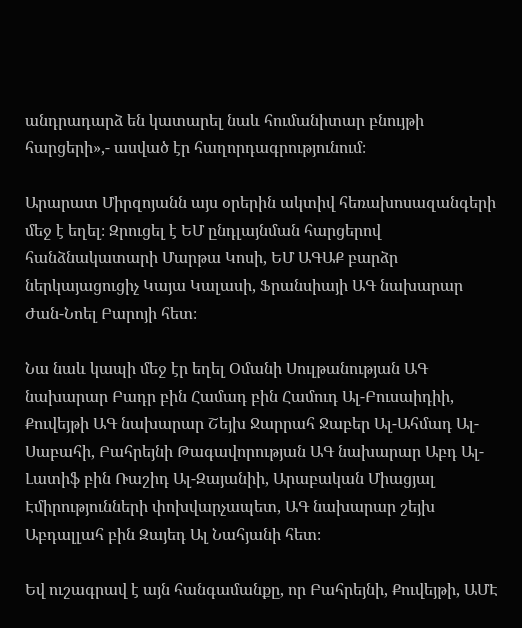անդրադարձ են կատարել նաև հումանիտար բնույթի հարցերի»,- ասված էր հաղորդագրությունում։

Արարատ Միրզոյանն այս օրերին ակտիվ հեռախոսազանգերի մեջ է եղել։ Զրուցել է ԵՄ ընդլայնման հարցերով հանձնակատարի Մարթա Կոսի, ԵՄ ԱԳԱՔ բարձր ներկայացուցիչ Կայա Կալասի, Ֆրանսիայի ԱԳ նախարար Ժան-Նոել Բարոյի հետ։

Նա նաև կապի մեջ էր եղել Օմանի Սուլթանության ԱԳ նախարար Բադր բին Համադ բին Համուդ Ալ-Բուսաիդիի, Քուվեյթի ԱԳ նախարար Շեյխ Ջարրահ Ջաբեր Ալ-Ահմադ Ալ-Սաբահի, Բահրեյնի Թագավորության ԱԳ նախարար Աբդ Ալ-Լատիֆ բին Ռաշիդ Ալ-Զայանիի, Արաբական Միացյալ Էմիրությունների փոխվարչապետ, ԱԳ նախարար շեյխ Աբդալլահ բին Զայեդ Ալ Նահյանի հետ։

Եվ ուշագրավ է այն հանգամանքը, որ Բահրեյնի, Քուվեյթի, ԱՄԷ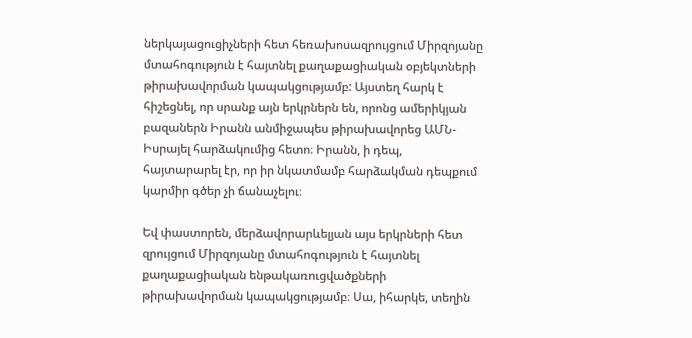ներկայացուցիչների հետ հեռախոսազրույցում Միրզոյանը մտահոգություն է հայտնել քաղաքացիական օբյեկտների թիրախավորման կապակցությամբ: Այստեղ հարկ է հիշեցնել, որ սրանք այն երկրներն են, որոնց ամերիկյան բազաներն Իրանն անմիջապես թիրախավորեց ԱՄՆ-Իսրայել հարձակումից հետո։ Իրանն, ի դեպ, հայտարարել էր, որ իր նկատմամբ հարձակման դեպքում կարմիր գծեր չի ճանաչելու։

Եվ փաստորեն, մերձավորարևելյան այս երկրների հետ զրույցում Միրզոյանը մտահոգություն է հայտնել քաղաքացիական ենթակառուցվածքների թիրախավորման կապակցությամբ։ Սա, իհարկե, տեղին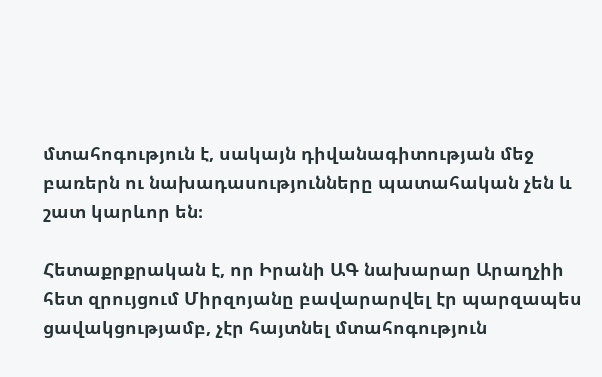մտահոգություն է, սակայն դիվանագիտության մեջ բառերն ու նախադասությունները պատահական չեն և շատ կարևոր են։

Հետաքրքրական է, որ Իրանի ԱԳ նախարար Արաղչիի հետ զրույցում Միրզոյանը բավարարվել էր պարզապես ցավակցությամբ, չէր հայտնել մտահոգություն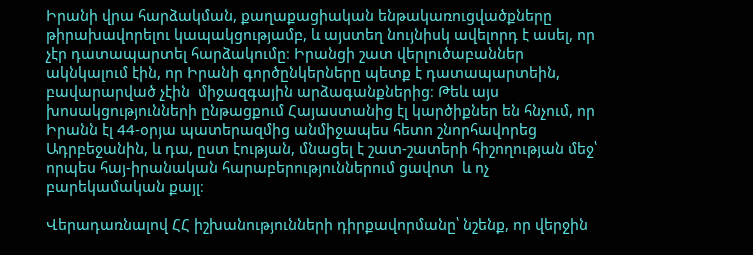Իրանի վրա հարձակման, քաղաքացիական ենթակառուցվածքները թիրախավորելու կապակցությամբ, և այստեղ նույնիսկ ավելորդ է ասել, որ չէր դատապարտել հարձակումը։ Իրանցի շատ վերլուծաբաններ ակնկալում էին, որ Իրանի գործընկերները պետք է դատապարտեին, բավարարված չէին  միջազգային արձագանքներից։ Թեև այս խոսակցությունների ընթացքում Հայաստանից էլ կարծիքներ են հնչում, որ Իրանն էլ 44-օրյա պատերազմից անմիջապես հետո շնորհավորեց Ադրբեջանին, և դա, ըստ էության, մնացել է շատ-շատերի հիշողության մեջ՝ որպես հայ-իրանական հարաբերություններում ցավոտ  և ոչ բարեկամական քայլ։

Վերադառնալով ՀՀ իշխանությունների դիրքավորմանը՝ նշենք, որ վերջին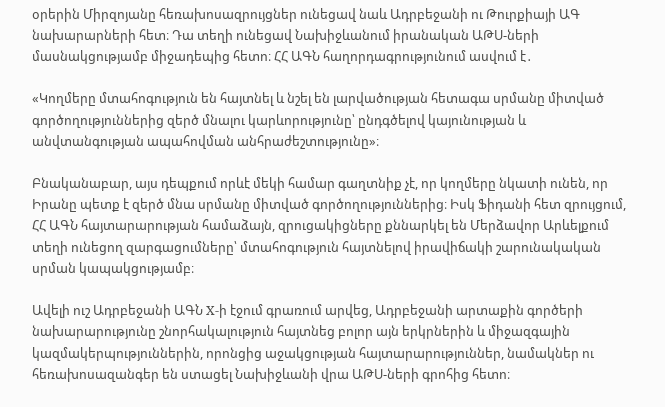օրերին Միրզոյանը հեռախոսազրույցներ ունեցավ նաև Ադրբեջանի ու Թուրքիայի ԱԳ նախարարների հետ։ Դա տեղի ունեցավ Նախիջևանում իրանական ԱԹՍ-ների մասնակցությամբ միջադեպից հետո։ ՀՀ ԱԳՆ հաղորդագրությունում ասվում է․

«Կողմերը մտահոգություն են հայտնել և նշել են լարվածության հետագա սրմանը միտված գործողություններից զերծ մնալու կարևորությունը՝ ընդգծելով կայունության և անվտանգության ապահովման անհրաժեշտությունը»։

Բնականաբար, այս դեպքում որևէ մեկի համար գաղտնիք չէ, որ կողմերը նկատի ունեն, որ Իրանը պետք է զերծ մնա սրմանը միտված գործողություններից։ Իսկ Ֆիդանի հետ զրույցում, ՀՀ ԱԳՆ հայտարարության համաձայն, զրուցակիցները քննարկել են Մերձավոր Արևելքում տեղի ունեցող զարգացումները՝ մտահոգություն հայտնելով իրավիճակի շարունակական սրման կապակցությամբ։

Ավելի ուշ Ադրբեջանի ԱԳՆ X-ի էջում գրառում արվեց, Ադրբեջանի արտաքին գործերի նախարարությունը շնորհակալություն հայտնեց բոլոր այն երկրներին և միջազգային կազմակերպություններին, որոնցից աջակցության հայտարարություններ, նամակներ ու հեռախոսազանգեր են ստացել Նախիջևանի վրա ԱԹՍ-ների գրոհից հետո։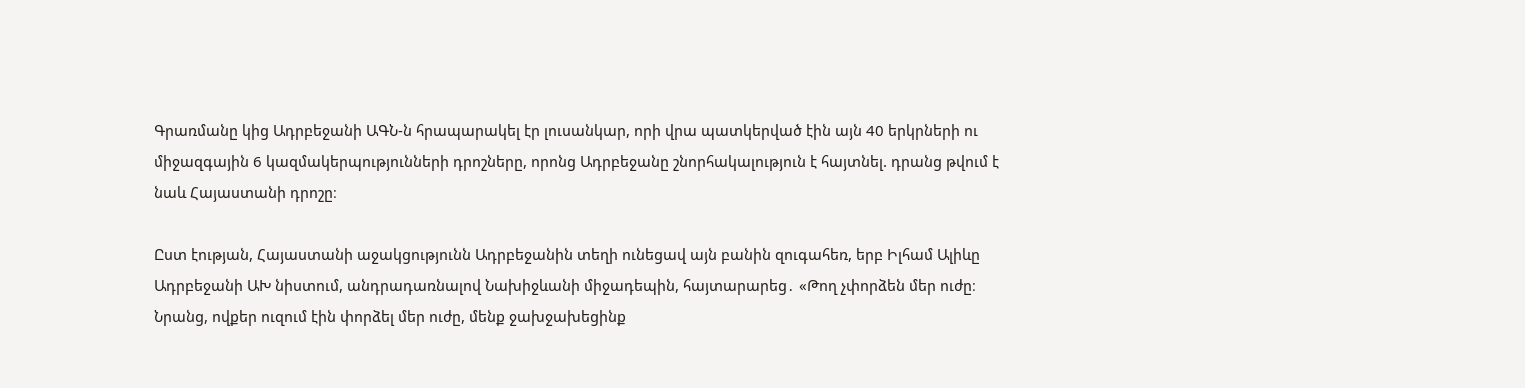Գրառմանը կից Ադրբեջանի ԱԳՆ-ն հրապարակել էր լուսանկար, որի վրա պատկերված էին այն 40 երկրների ու միջազգային 6 կազմակերպությունների դրոշները, որոնց Ադրբեջանը շնորհակալություն է հայտնել. դրանց թվում է նաև Հայաստանի դրոշը։

Ըստ էության, Հայաստանի աջակցությունն Ադրբեջանին տեղի ունեցավ այն բանին զուգահեռ, երբ Իլհամ Ալիևը Ադրբեջանի ԱԽ նիստում, անդրադառնալով Նախիջևանի միջադեպին, հայտարարեց․ «Թող չփորձեն մեր ուժը։ Նրանց, ովքեր ուզում էին փորձել մեր ուժը, մենք ջախջախեցինք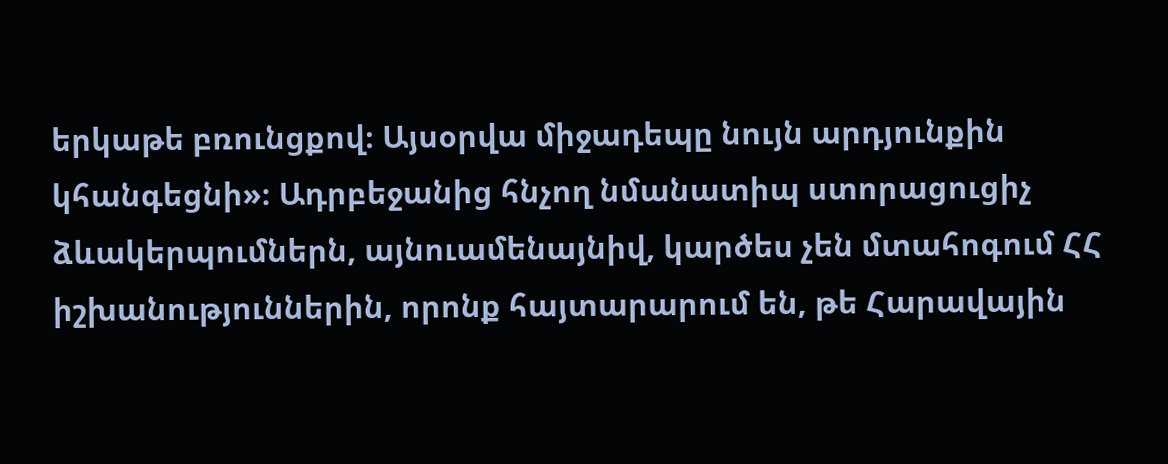երկաթե բռունցքով։ Այսօրվա միջադեպը նույն արդյունքին կհանգեցնի»։ Ադրբեջանից հնչող նմանատիպ ստորացուցիչ ձևակերպումներն, այնուամենայնիվ, կարծես չեն մտահոգում ՀՀ իշխանություններին, որոնք հայտարարում են, թե Հարավային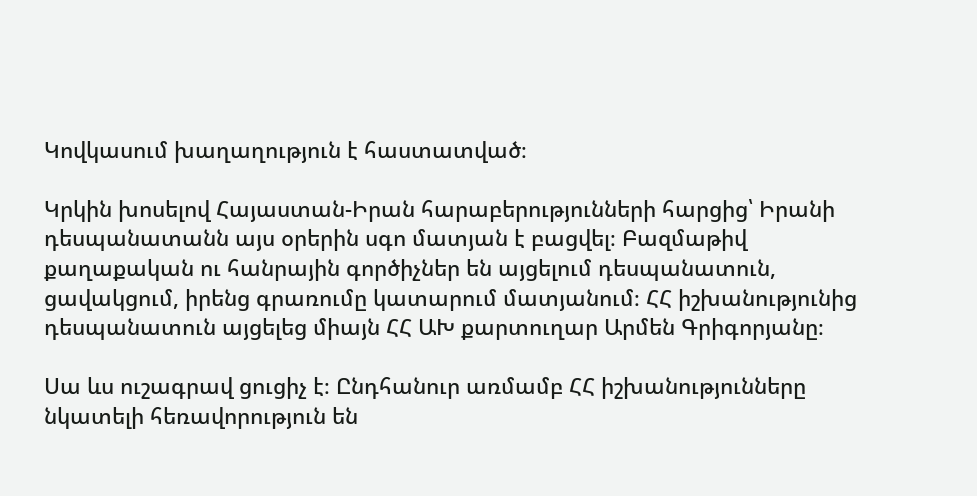Կովկասում խաղաղություն է հաստատված։

Կրկին խոսելով Հայաստան-Իրան հարաբերությունների հարցից՝ Իրանի դեսպանատանն այս օրերին սգո մատյան է բացվել։ Բազմաթիվ քաղաքական ու հանրային գործիչներ են այցելում դեսպանատուն, ցավակցում, իրենց գրառումը կատարում մատյանում։ ՀՀ իշխանությունից դեսպանատուն այցելեց միայն ՀՀ ԱԽ քարտուղար Արմեն Գրիգորյանը։

Սա ևս ուշագրավ ցուցիչ է։ Ընդհանուր առմամբ ՀՀ իշխանությունները նկատելի հեռավորություն են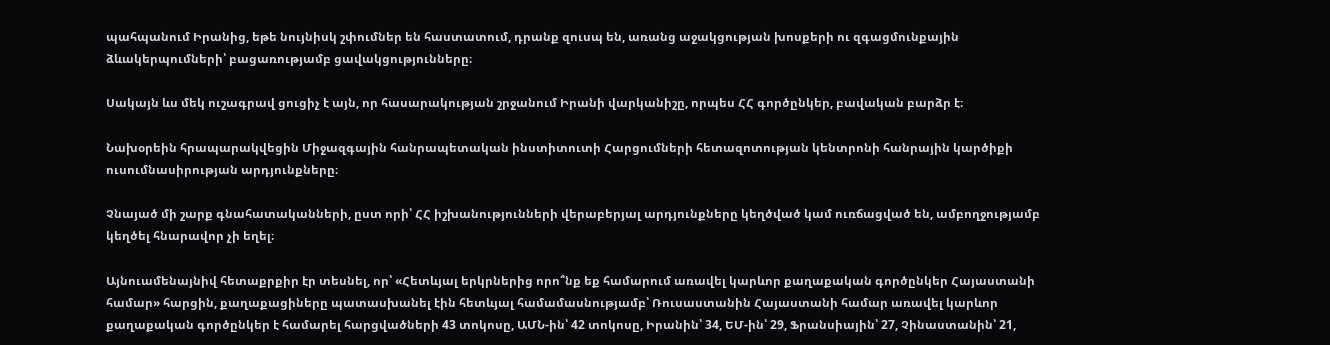պահպանում Իրանից, եթե նույնիսկ շփումներ են հաստատում, դրանք զուսպ են, առանց աջակցության խոսքերի ու զգացմունքային ձևակերպումների՝ բացառությամբ ցավակցությունները։

Սակայն ևս մեկ ուշագրավ ցուցիչ է այն, որ հասարակության շրջանում Իրանի վարկանիշը, որպես ՀՀ գործընկեր, բավական բարձր է։

Նախօրեին հրապարակվեցին Միջազգային հանրապետական ինստիտուտի Հարցումների հետազոտության կենտրոնի հանրային կարծիքի ուսումնասիրության արդյունքները։

Չնայած մի շարք գնահատականների, ըստ որի՝ ՀՀ իշխանությունների վերաբերյալ արդյունքները կեղծված կամ ուռճացված են, ամբողջությամբ կեղծել հնարավոր չի եղել։

Այնուամենայնիվ հետաքրքիր էր տեսնել, որ՝ «Հետևյալ երկրներից որո՞նք եք համարում առավել կարևոր քաղաքական գործընկեր Հայաստանի համար» հարցին, քաղաքացիները պատասխանել էին հետևյալ համամասնությամբ՝ Ռուսաստանին Հայաստանի համար առավել կարևոր քաղաքական գործընկեր է համարել հարցվածների 43 տոկոսը, ԱՄՆ-ին՝ 42 տոկոսը, Իրանին՝ 34, ԵՄ-ին՝ 29, Ֆրանսիային՝ 27, Չինաստանին՝ 21,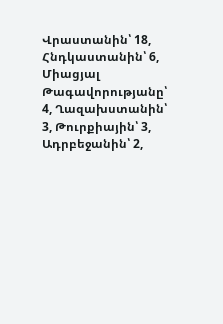Վրաստանին՝ 18, Հնդկաստանին՝ 6, Միացյալ Թագավորությանը՝ 4, Ղազախստանին՝ 3, Թուրքիային՝ 3, Ադրբեջանին՝ 2,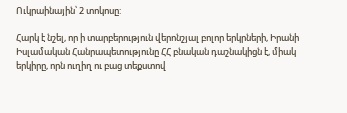Ուկրաինային՝ 2 տոկոսը:

Հարկ է նշել, որ ի տարբերություն վերոնշյալ բոլոր երկրների, Իրանի Իսլամական Հանրապետությունը ՀՀ բնական դաշնակիցն է, միակ երկիրը, որն ուղիղ ու բաց տեքստով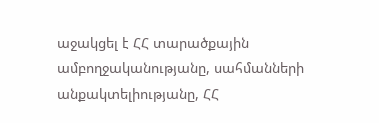աջակցել է ՀՀ տարածքային ամբողջականությանը, սահմանների անքակտելիությանը, ՀՀ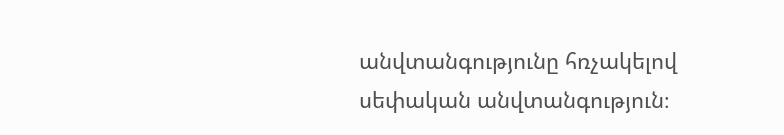անվտանգությունը հռչակելով սեփական անվտանգություն։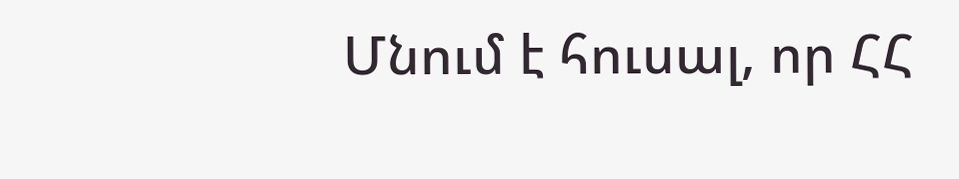Մնում է հուսալ, որ ՀՀ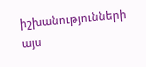իշխանությունների այս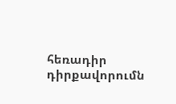հեռադիր դիրքավորումն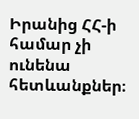Իրանից ՀՀ-ի համար չի ունենա հետևանքներ։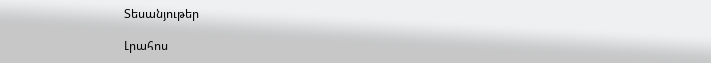Տեսանյութեր

Լրահոս